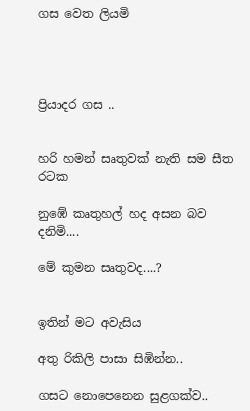ගස වෙත ලියමි




ප්‍රියාදර ගස ..


හරි හමන් සෘතුවක් නැති සම සීත රටක

නුඹේ කෘතුහල් හද අසන බව දනිමි....

මේ කුමන සෘතුවද....?


ඉතින් මට අවැසිය

අතු රිකිලි පාසා සිඹින්න..

ගසට නොපෙනෙන සුළගක්ව..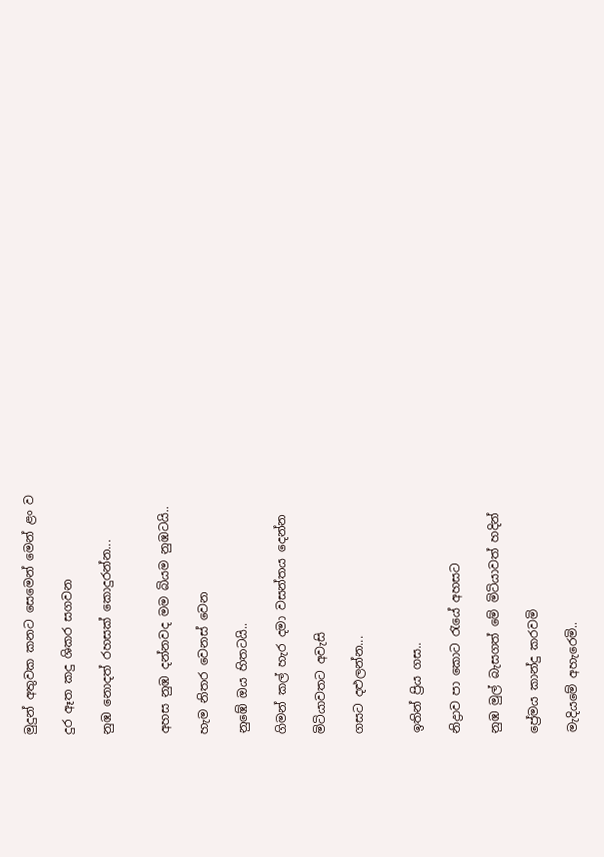මුදුන් අතුවක කනට සෙමෙන් මෙන් ළං ව

දුර ඈත කදු ශිකර සගවන

නුඹ නොදත් රහසක් කොදුරන්න...


අහස නුඹ දන්නවද මම බියම නුඹටයි..

හැම නිතර වෙනස් වෙන

නුඹේ ඔය හිතටයි..

ගිමන් කල් හැර දමා වසන්තය දෙන්න

මිටියාවතට අවැසි

ගසට දළුලන්න...


ඉතින් ප්‍රිය ගස..

නිද්‍රාව පා කොට රැයේ අහසට

නුඹ මුල් බැසගත් මේ මිටියාවත් හදින්

ප්‍රේමය කාන්දු කරවමි

මැදියමේ අහැරෙමි..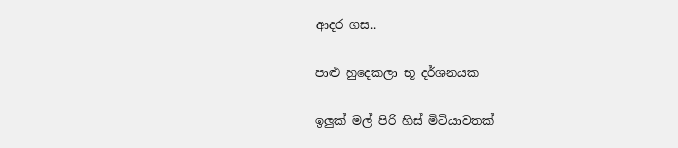ආදර ගස..

පාළු හුදෙකලා භූ දර්ශනයක

ඉලුක් මල් පිරි හිස් මිටියාවතක්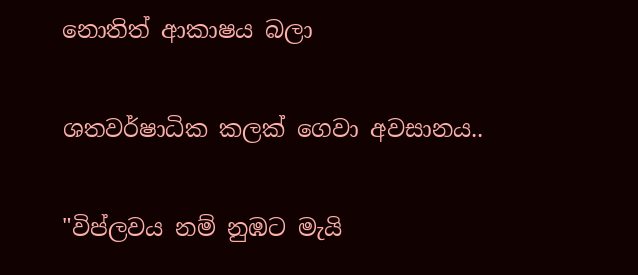නොතිත් ආකාෂය බලා

ශතවර්ෂාධික කලක් ගෙවා අවසානය..

"විප්ලවය නම් නුඹට මැයි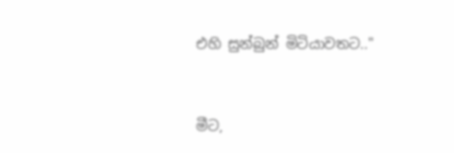එහි සුන්බුන් මිටියාවතට.."


මීට,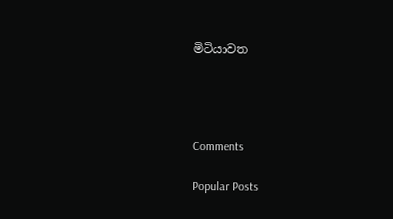මිටියාවත




Comments

Popular Posts